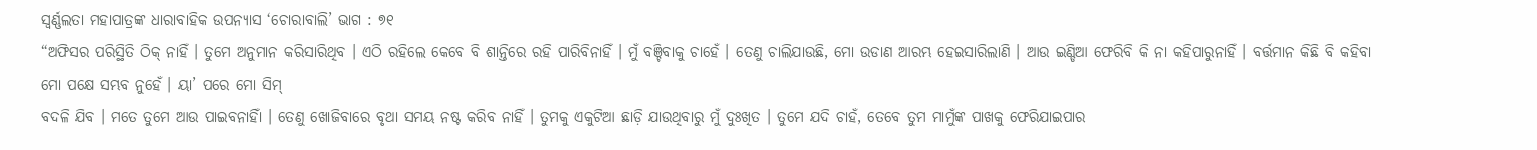ସ୍ୱର୍ଣ୍ଣଲତା ମହାପାତ୍ରଙ୍କ ଧାରାବାହିକ ଉପନ୍ୟାସ ‘ଚୋରାବାଲି’ ଭାଗ : ୭୧
“ଅଫିସର ପରିସ୍ଥିତି ଠିକ୍ ନାହିଁ । ତୁମେ ଅନୁମାନ କରିସାରିଥିବ । ଏଠି ରହିଲେ କେବେ ବି ଶାନ୍ତିରେ ରହି ପାରିବିନାହିଁ । ମୁଁ ବଞ୍ଚିବାକୁ ଚାହେଁ । ତେଣୁ ଚାଲିଯାଉଛି, ମୋ ଉଡାଣ ଆରମ୍ଭ ହେଇସାରିଲାଣି । ଆଉ ଇଣ୍ଡିଆ ଫେରିବି କି ନା କହିପାରୁନାହିଁ । ବର୍ତ୍ତମାନ କିଛି ବି କହିବା ମୋ ପକ୍ଷେ ସମ୍ଭବ ନୁହେଁ । ୟା’ ପରେ ମୋ ସିମ୍
ବଦଳି ଯିବ । ମତେ ତୁମେ ଆଉ ପାଇବନାହିାଁ । ତେଣୁ ଖୋଜିବାରେ ବୃଥା ସମୟ ନଷ୍ଟ କରିବ ନାହିଁ । ତୁମକୁ ଏକୁଟିଆ ଛାଡ଼ି ଯାଉଥିବାରୁ ମୁଁ ଦୁଃଖିତ । ତୁମେ ଯଦି ଚାହଁ, ତେବେ ତୁମ ମାମୁଁଙ୍କ ପାଖକୁ ଫେରିଯାଇପାର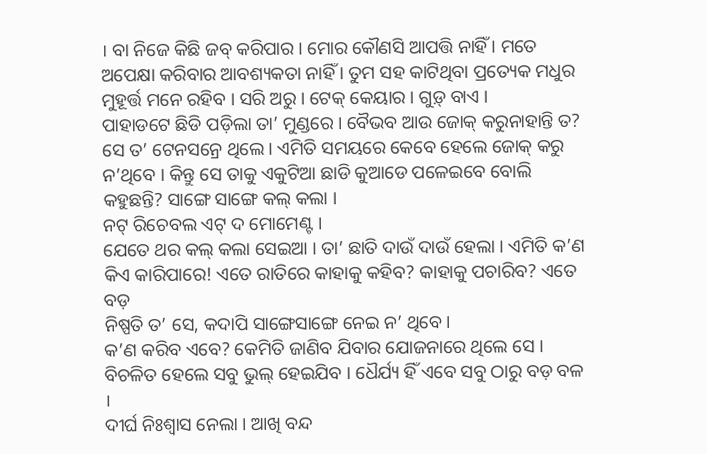। ବା ନିଜେ କିଛି ଜବ୍ କରିପାର । ମୋର କୌଣସି ଆପତ୍ତି ନାହିଁ । ମତେ ଅପେକ୍ଷା କରିବାର ଆବଶ୍ୟକତା ନାହିଁ । ତୁମ ସହ କାଟିଥିବା ପ୍ରତ୍ୟେକ ମଧୁର ମୁହୂର୍ତ୍ତ ମନେ ରହିବ । ସରି ଅରୁ । ଟେକ୍ କେୟାର । ଗୁଡ଼୍ ବାଏ ।
ପାହାଡଟେ ଛିଡି ପଡ଼ିଲା ତା’ ମୁଣ୍ଡରେ । ବୈଭବ ଆଉ ଜୋକ୍ କରୁନାହାନ୍ତି ତ? ସେ ତ’ ଟେନସନ୍ରେ ଥିଲେ । ଏମିତି ସମୟରେ କେବେ ହେଲେ ଜୋକ୍ କରୁ ନ’ଥିବେ । କିନ୍ତୁ ସେ ତାକୁ ଏକୁଟିଆ ଛାଡି କୁଆଡେ ପଳେଇବେ ବୋଲି କହୁଛନ୍ତି? ସାଙ୍ଗେ ସାଙ୍ଗେ କଲ୍ କଲା ।
ନଟ୍ ରିଚେବଲ ଏଟ୍ ଦ ମୋମେଣ୍ଟ ।
ଯେତେ ଥର କଲ୍ କଲା ସେଇଆ । ତା’ ଛାତି ଦାଉଁ ଦାଉଁ ହେଲା । ଏମିତି କ’ଣ କିଏ କାରିପାରେ! ଏତେ ରାତିରେ କାହାକୁ କହିବ? କାହାକୁ ପଚାରିବ? ଏତେ ବଡ଼
ନିଷ୍ପତି ତ’ ସେ, କଦାପି ସାଙ୍ଗେସାଙ୍ଗେ ନେଇ ନ’ ଥିବେ ।
କ’ଣ କରିବ ଏବେ? କେମିତି ଜାଣିବ ଯିବାର ଯୋଜନାରେ ଥିଲେ ସେ । ବିଚଳିତ ହେଲେ ସବୁ ଭୁଲ୍ ହେଇଯିବ । ଧୈର୍ଯ୍ୟ ହିଁ ଏବେ ସବୁ ଠାରୁ ବଡ଼ ବଳ ।
ଦୀର୍ଘ ନିଃଶ୍ୱାସ ନେଲା । ଆଖି ବନ୍ଦ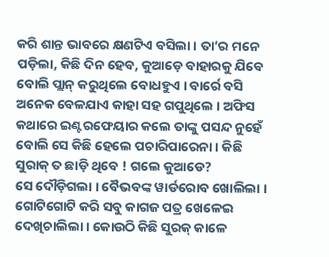କରି ଶାନ୍ତ ଭାବରେ କ୍ଷଣଟିଏ ବସିଲା । ତା’ର ମନେ ପଡ଼ିଲା, କିଛି ଦିନ ହେବ, କୁଆଡ଼େ ବାହାରକୁ ଯିବେ ବୋଲି ପ୍ଲାନ୍ କରୁଥିଲେ ବୋଧହୁଏ । ବାର୍ରେ ବସି ଅନେକ ବେଳଯାଏ କାହା ସହ ଗପୁଥିଲେ । ଅଫିସ କଥାରେ ଇଣ୍ଟରଫେୟାର କଲେ ତାଙ୍କୁ ପସନ୍ଦ ନୁହେଁ ବୋଲି ସେ କିଛି ହେଲେ ପଚାରିପାରେନା । କିଛି ସୁରାକ୍ ତ ଛାଡ଼ି ଥିବେ ! ଗଲେ କୁଆଡେ?
ସେ ଦୌଡ଼ିଗଲା । ବୈଭବଙ୍କ ୱାର୍ଡରୋବ ଖୋଲିଲା । ଗୋଟିଗୋଟି କରି ସବୁ କାଗଜ ପତ୍ର ଖେଳେଇ ଦେଖିଚାଲିଲା । କୋଉଠି କିଛି ସୁରକ୍ କାଳେ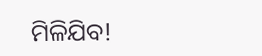ମିଳିଯିବ!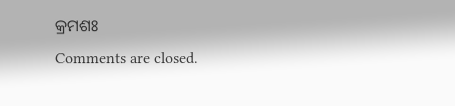କ୍ରମଶଃ
Comments are closed.